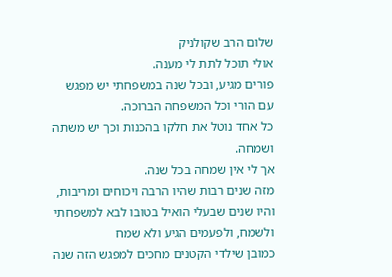שלום הרב שקולניק
אולי תוכל לתת לי מענה.
פורים מגיע, ובכל שנה במשפחתי יש מפגש עם הורי וכל המשפחה הברוכה.
כל אחד נוטל את חלקו בהכנות וכך יש משתה ושמחה.
אך לי אין שמחה בכל שנה.
מזה שנים רבות שהיו הרבה ויכוחים ומריבות, והיו שנים שבעלי הואיל בטובו לבא למשפחתי ולשמח, ולפעמים הגיע ולא שמח
כמובן שילדי הקטנים מחכים למפגש הזה שנה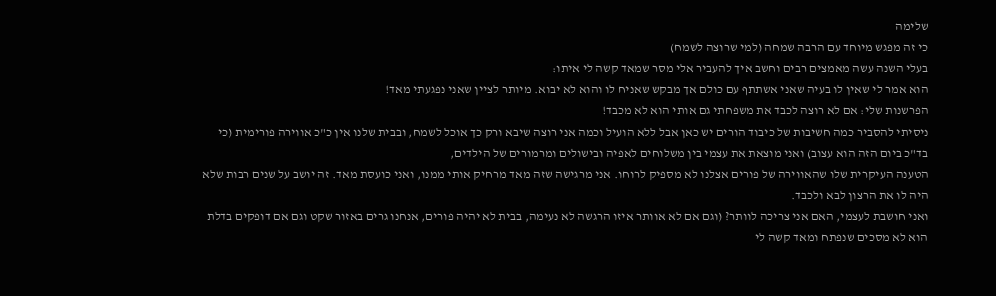שלימה
כי זה מפגש מיוחד עם הרבה שמחה (למי שרוצה לשמח)
בעלי השנה עשה מאמצים רבים וחשב איך להעביר אלי מסר שמאד קשה לי איתו:
הוא אמר לי שאין לו בעיה שאני אשתתף עם כולם אך מבקש שאניח לו והוא לא יבוא. מיותר לציין שאני נפגעתי מאד!
הפרשנות שלי: אם לא רוצה לכבד את משפחתי גם אותי הוא לא מכבד!
ניסיתי להסביר כמה חשיבות של כיבוד הורים יש כאן אבל ללא הועיל וכמה אני רוצה שיבא ורק כך אוכל לשמח, ובבית שלנו אין כ"כ אווירה פורימית (כי בד"כ ביום הזה הוא עצוב) ואני מוצאת את עצמי בין משלוחים לאפיה ובישולים ומרמורים של הילדים,
הטענה העיקרית שלו שהאווירה של פורים אצלנו לא מספיק לרוחו. אני מרגישה שזה מאד מרחיק אותי ממנו, ואני כועסת מאד. זה יושב על שנים רבות שלא היה לו את הרצון לבא ולכבד.
ואני חושבת לעצמי, האם אני צריכה לוותר? (וגם אם לא אוותר איזו הרגשה לא נעימה, בבית לא יהיה פורים, אנחנו גרים באזור שקט וגם אם דופקים בדלת הוא לא מסכים שנפתח ומאד קשה לי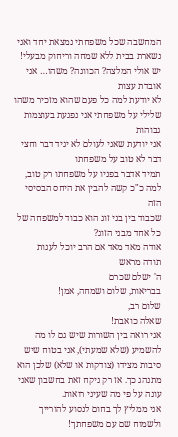המחשבה שכל משפחתי נמצאת יחד ואני נשארת בבית ללא שמחה וריחוק מבעלי!
יש אולי המלצה? הכוונה? משהו… אני אובדת עצות
לא יודעת למה כל פעם שהוא מזכיר משהו שלילי על משפחתי אני נפגעת בעוצמות גבוהות
אני יודעת שאני לעולם לא יגיד דבר וחצי דבר לא טוב על משפחתו
תמיד אדבר בפניו על משפחתו רק טוב,
למה כ"כ קשה להבין את היחס הבסיסי הזה
שכבוד בין בני זוג הוא כבוד למשפחה של כל אחד מבני הזוג?
אודה מאד מאד אם הרב יוכל לענות
תודה מראש
ה' ישלם שכרם
בבריאות, שלום ושמחה, אמן!
שלום רב,
שאלה כואבת!
אני רואה בין השורות שיש גם לו מה להשמיע (שלא שמעתי), אני בטוח שיש סיבות מצידו (צודקות או שלא) שלכן הוא מתנהג כך. אז רק ניקח זאת בחשבון שאני עונה על פי מה שעיני רואות.
אני ממליץ לך בחום לנסוע להורייך ולשמוח שם עם משפחתך!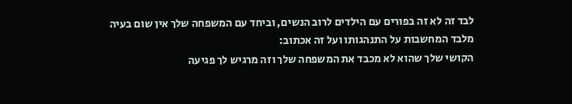לבד זה לא זה בפורים עם הילדים לרוב הנשים, וביחד עם המשפחה שלך אין שום בעיה מלבד המחשבות על התנהגותו ועל זה אכתוב:
הקושי שלך שהוא לא מכבד את המשפחה שלך וזה מרגיש לך פגיעה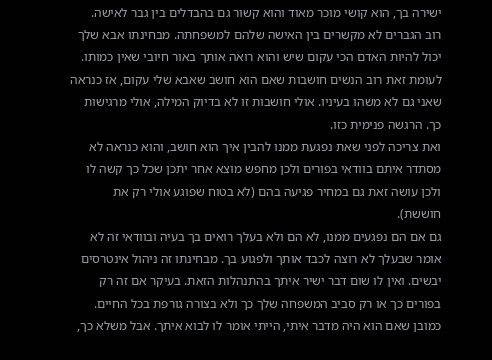ישירה בך, הוא קושי מוכר מאוד והוא קשור גם בהבדלים בין גבר לאישה.
רוב הגברים לא מקשרים בין האישה שלהם למשפחתה. מבחינתו אבא שלך יכול להיות האדם הכי עקום שיש והוא רואה אותך באור חיובי שאין כמותו.
לעומת זאת רוב הנשים חושבות שאם הוא חושב שאבא שלי עקום, אז כנראה שאני גם לא משהו בעיניו. אולי חושבות זו לא בדיוק המילה, אולי מרגישות כך. הרגשה פנימית כזו.
ואת צריכה לפני שאת נפגעת ממנו להבין איך הוא חושב, והוא כנראה לא מסתדר איתם בוודאי בפורים ולכן מחפש מוצא אחר יתכן שכל כך קשה לו ולכן עושה זאת גם במחיר פגיעה בהם (לא בטוח שפוגע אולי רק את חוששת).
גם אם הם נפגעים ממנו, לא הם ולא בעלך רואים בך בעיה ובוודאי זה לא אומר שבעלך לא רוצה לכבד אותך ולפגוע בך. מבחינתו זה ניהול אינטרסים יבשים. ואין לו שום דבר ישיר איתך בהתנהלות הזאת. בעיקר אם זה רק בפורים כך או רק סביב המשפחה שלך כך ולא בצורה גורפת בכל החיים.
כמובן שאם הוא היה מדבר איתי, הייתי אומר לו לבוא איתך. אבל משלא כך,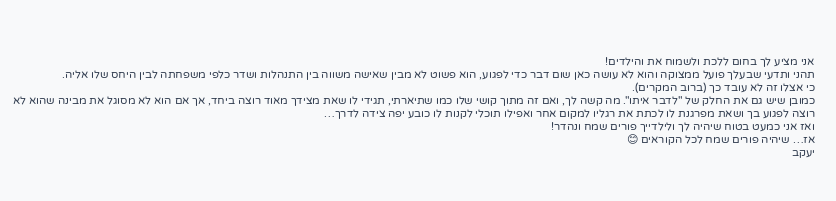אני מציע לך בחום ללכת ולשמוח את והילדים!
תהני ותדעי שבעלך פועל ממצוקה והוא לא עושה כאן שום דבר כדי לפגוע, הוא פשוט לא מבין שאישה משווה בין התנהלות ושדר כלפי משפחתה לבין היחס שלו אליה.
כי אצלו זה לא עובד כך (ברוב המקרים).
כמובן שיש גם את החלק של "לדבר איתו". מה קשה לך, ואם זה מתוך קושי שלו כמו שתיארתי, תגידי לו שאת מצידך מאוד רוצה ביחד, אך אם הוא לא מסוגל את מבינה שהוא לא רוצה לפגוע בך ושאת מפרגנת לו לכתת את רגליו למקום אחר ואפילו תוכלי לקנות לו כובע יפה צידה לדרך…
ואז אני כמעט בטוח שיהיה לך ולילדייך פורים שמח ונהדר!
אז… שיהיה פורים שמח לכל הקוראים 😊
יעקב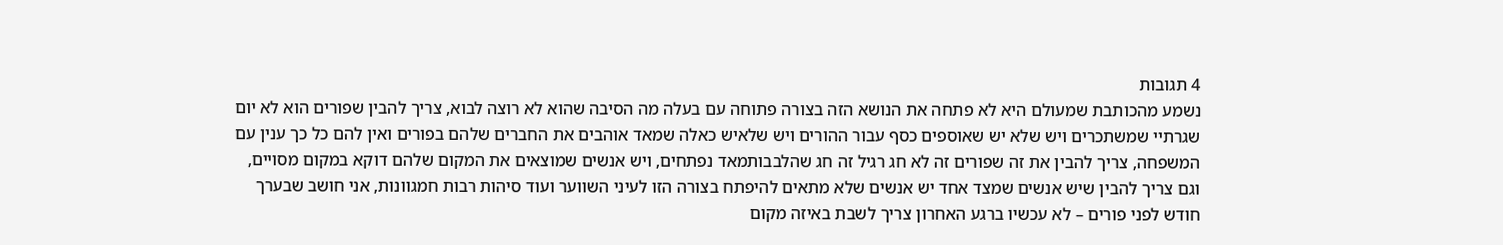4 תגובות
נשמע מהכותבת שמעולם היא לא פתחה את הנושא הזה בצורה פתוחה עם בעלה מה הסיבה שהוא לא רוצה לבוא, צריך להבין שפורים הוא לא יום שגרתיי שמשתכרים ויש שלא יש שאוספים כסף עבור ההורים ויש שלאיש כאלה שמאד אוהבים את החברים שלהם בפורים ואין להם כל כך ענין עם המשפחה, צריך להבין את זה שפורים זה לא חג רגיל זה חג שהלבבותמאד נפתחים, ויש אנשים שמוצאים את המקום שלהם דוקא במקום מסויים, וגם צריך להבין שיש אנשים שמצד אחד יש אנשים שלא מתאים להיפתח בצורה הזו לעיני השווער ועוד סיהות רבות חמגוונות, אני חושב שבערך חודש לפני פורים – לא עכשיו ברגע האחרון צריך לשבת באיזה מקום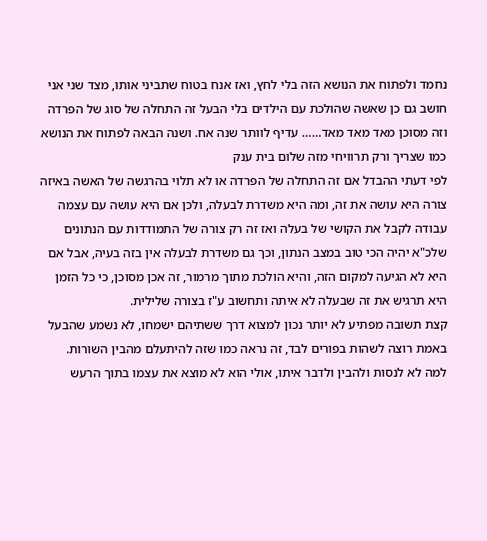נחמד ולפתוח את הנושא הזה בלי לחץ, ואז אנח בטוח שתביני אותו, מצד שני אני חושב גם כן שאשה שהולכת עם הילדים בלי הבעל זה התחלה של סוג של הפרדה וזה מסוכן מאד מאד מאד…… עדיף לוותר שנה אח. ושנה הבאה לפתוח את הנושא כמו שצריך ורק תרוויחי מזה שלום בית ענק
לפי דעתי ההבדל אם זה התחלה של הפרדה או לא תלוי בהרגשה של האשה באיזה צורה היא עושה את זה, ומה היא משדרת לבעלה, ולכן אם היא עושה עם עצמה עבודה לקבל את הקושי של בעלה ואז זה רק צורה של התמודדות עם הנתונים שלכ"א יהיה הכי טוב במצב הנתון, וכך גם משדרת לבעלה אין בזה בעיה, אבל אם היא לא הגיעה למקום הזה, והיא הולכת מתוך מרמור, זה אכן מסוכן, כי כל הזמן היא תרגיש את זה שבעלה לא איתה ותחשוב ע"ז בצורה שלילית.
קצת תשובה מפתיע לא יותר נכון למצוא דרך ששתיהם ישמחו, לא נשמע שהבעל באמת רוצה לשהות בפורים לבד, זה נראה כמו שזה להיתעלם מהבין השורות.
למה לא לנסות ולהבין ולדבר איתו, אולי הוא לא מוצא את עצמו בתוך הרעש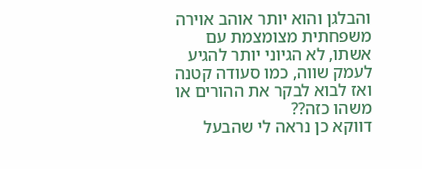והבלגן והוא יותר אוהב אוירה משפחתית מצומצמת עם אשתו, לא הגיוני יותר להגיע לעמק שווה, כמו סעודה קטנה ואז לבוא לבקר את ההורים או משהו כזה??
דווקא כן נראה לי שהבעל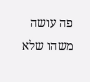פה עושה משהו שלא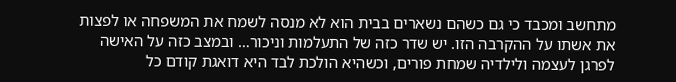מתחשב ומכבד כי גם כשהם נשארים בבית הוא לא מנסה לשמח את המשפחה או לפצות את אשתו על ההקרבה הזו. יש שדר כזה של התעלמות וניכור… ובמצב כזה על האישה לפרגן לעצמה ולילדיה שמחת פורים, וכשהיא הולכת לבד היא דואגת קודם כל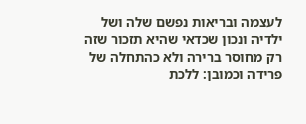לעצמה ובריאות נפשם שלה ושל ילדיה ונכון שכדאי שהיא תזכור שזה רק מחוסר ברירה ולא כהתחלה של פרידה וכמובן: ללכת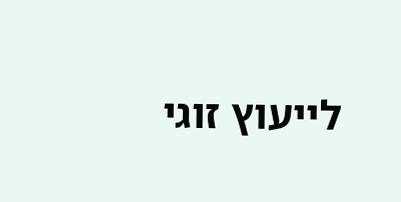לייעוץ זוגי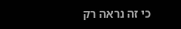כי זה נראה רק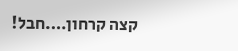קצה קרחון….חבל!